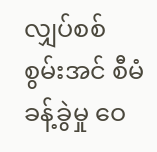လျှပ်စစ်စွမ်းအင် စီမံခန့်ခွဲမှု ဝေ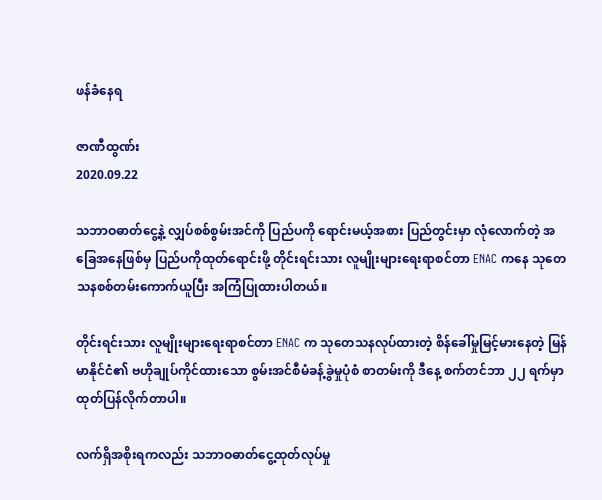ဖန်ခံနေရ

ဇာဏီထွဏ်း
2020.09.22

သဘာဝဓာတ်ငွေ့နဲ့ လျှပ်စစ်စွမ်းအင်ကို ပြည်ပကို ရောင်းမယ့်အစား ပြည်တွင်းမှာ လုံလောက်တဲ့ အခြေအနေဖြစ်မှ ပြည်ပကိုထုတ်ရောင်းဖို့ တိုင်းရင်းသား လူမျိုးများရေးရာစင်တာ ENAC ကနေ သုတေသနစစ်တမ်းကောက်ယူပြီး အကြံပြုထားပါတယ်။

တိုင်းရင်းသား လူမျိုးများရေးရာစင်တာ ENAC က သုတေသနလုပ်ထားတဲ့ စိန်ခေါ်မှုမြင့်မားနေတဲ့ မြန်မာနိုင်ငံ၏ ဗဟိုချုပ်ကိုင်ထားသော စွမ်းအင်စီမံခန့်ခွဲမှုပုံစံ စာတမ်းကို ဒီနေ့ စက်တင်ဘာ ၂၂ ရက်မှာ ထုတ်ပြန်လိုက်တာပါ။

လက်ရှိအစိုးရကလည်း သဘာဝဓာတ်ငွေ့ထုတ်လုပ်မှု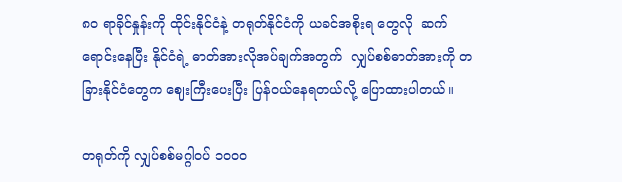၈၀ ရာခိုင်နှုန်းကို ထိုင်းနိုင်ငံနဲ့ တရုတ်နိုင်ငံကို ယခင်အစိုးရ တွေလို  ဆက်ရောင်းနေပြီး နိုင်ငံရဲ့ ဓာတ်အားလိုအပ်ချက်အတွက်  လျှပ်စစ်ဓာတ်အားကို တခြားနိုင်ငံတွေက ဈေးကြီးပေးပြီး ပြန်ဝယ်နေရတယ်လို့ ပြောထားပါတယ်။

တရုတ်ကို လျှပ်စစ်မဂ္ဂါဝပ် ၁၀၀၀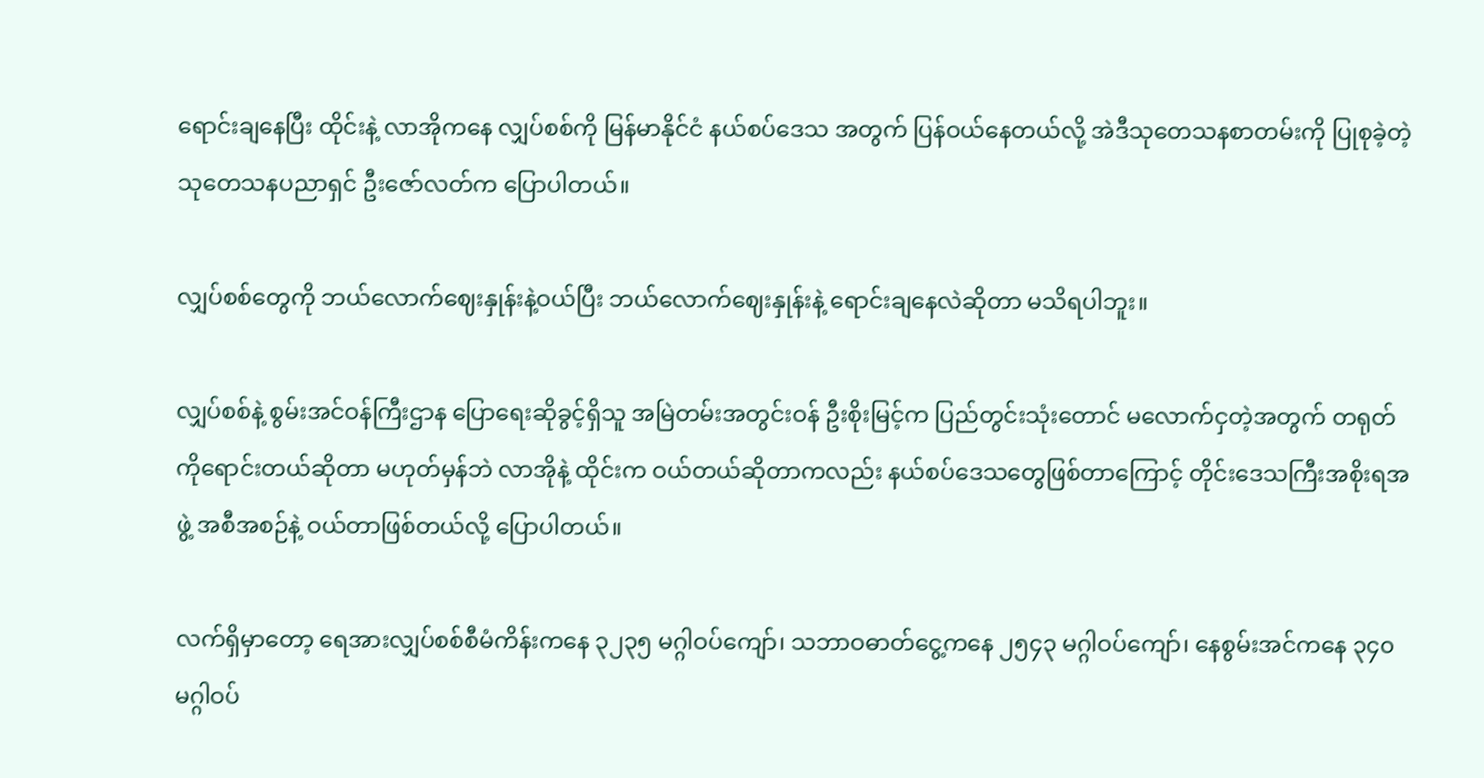ရောင်းချနေပြီး ထိုင်းနဲ့ လာအိုကနေ လျှပ်စစ်ကို မြန်မာနိုင်ငံ နယ်စပ်ဒေသ အတွက် ပြန်ဝယ်နေတယ်လို့ အဲဒီသုတေသနစာတမ်းကို ပြုစုခဲ့တဲ့ သုတေသနပညာရှင် ဦးဇော်လတ်က ပြောပါတယ်။

လျှပ်စစ်တွေကို ဘယ်လောက်ဈေးနှုန်းနဲ့ဝယ်ပြီး ဘယ်လောက်ဈေးနှုန်းနဲ့ ရောင်းချနေလဲဆိုတာ မသိရပါဘူး။

လျှပ်စစ်နဲ့ စွမ်းအင်ဝန်ကြီးဌာန ပြောရေးဆိုခွင့်ရှိသူ အမြဲတမ်းအတွင်းဝန် ဦးစိုးမြင့်က ပြည်တွင်းသုံးတောင် မလောက်ငှတဲ့အတွက် တရုတ်ကိုရောင်းတယ်ဆိုတာ မဟုတ်မှန်ဘဲ လာအိုနဲ့ ထိုင်းက ဝယ်တယ်ဆိုတာကလည်း နယ်စပ်ဒေသတွေဖြစ်တာကြောင့် တိုင်းဒေသကြီးအစိုးရအဖွဲ့ အစီအစဉ်နဲ့ ဝယ်တာဖြစ်တယ်လို့ ပြောပါတယ်။

လက်ရှိမှာတော့ ရေအားလျှပ်စစ်စီမံကိန်းကနေ ၃၂၃၅ မဂ္ဂါဝပ်ကျော်၊ သဘာဝဓာတ်ငွေ့ကနေ ၂၅၄၃ မဂ္ဂါဝပ်ကျော်၊ နေစွမ်းအင်ကနေ ၃၄၀ မဂ္ဂါဝပ်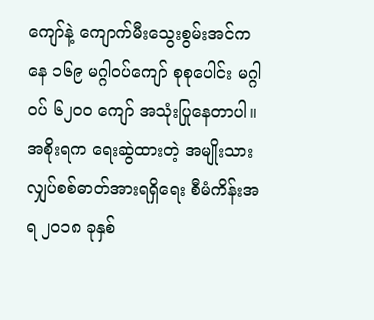ကျော်နဲ့ ကျောက်မီးသွေးစွမ်းအင်ကနေ ၁၆၉ မဂ္ဂါဝပ်ကျော် စုစုပေါင်း မဂ္ဂါဝပ် ၆၂၀၀ ကျော် အသုံးပြုနေတာပါ။ အစိုးရက ရေးဆွဲထားတဲ့ အမျိုးသား လျှပ်စစ်ဓာတ်အားရရှိရေး စီမံကိန်းအရ ၂၀၁၈ ခုနှစ်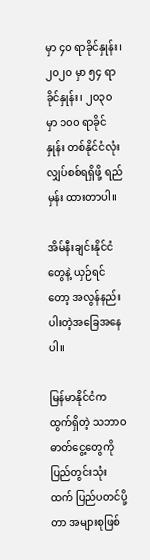မှာ ၄၀ ရာခိုင်နှုန်း၊ ၂၀၂၀ မှာ ၅၄ ရာခိုင်နှုန်း၊ ၂၀၃၀ မှာ ၁၀၀ ရာခိုင်နှုန်း တစ်နိုင်ငံလုံး လျှပ်စစ်ရရှိဖို့ ရည်မှန်း ထားတာပါ။

အိမ်နီးချင်းနိုင်ငံတွေနဲ့ ယှဉ်ရင်တော့ အလွန်နည်းပါးတဲ့အခြေအနေပါ။

မြန်မာနိုင်ငံက ထွက်ရှိတဲ့ သဘာဝဓာတ်ငွေ့တွေကို ပြည်တွင်းသုံးထက် ပြည်ပတင်ပို့တာ အများစုဖြစ်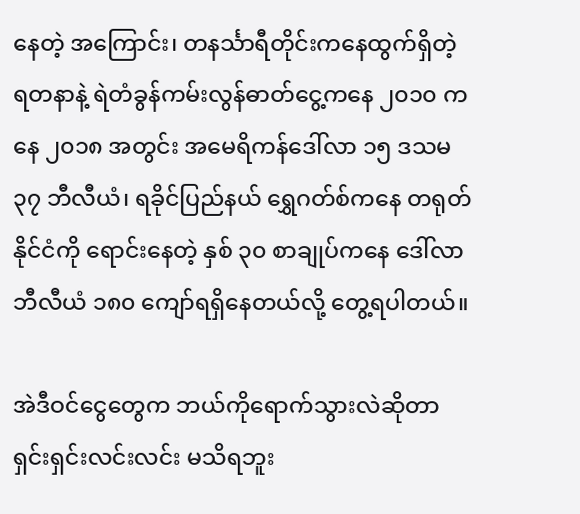နေတဲ့ အကြောင်း၊ တနင်္သာရီတိုင်းကနေထွက်ရှိတဲ့ ရတနာနဲ့ ရဲတံခွန်ကမ်းလွန်ဓာတ်ငွေ့ကနေ ၂၀၁၀ ကနေ ၂၀၁၈ အတွင်း အမေရိကန်ဒေါ်လာ ၁၅ ဒသမ ၃၇ ဘီလီယံ၊ ရခိုင်ပြည်နယ် ရွှေဂတ်စ်ကနေ တရုတ်နိုင်ငံကို ရောင်းနေတဲ့ နှစ် ၃၀ စာချုပ်ကနေ ဒေါ်လာ ဘီလီယံ ၁၈၀ ကျော်ရရှိနေတယ်လို့ တွေ့ရပါတယ်။

အဲဒီဝင်ငွေတွေက ဘယ်ကိုရောက်သွားလဲဆိုတာ ရှင်းရှင်းလင်းလင်း မသိရဘူး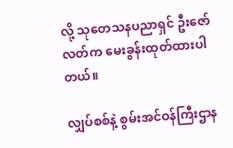လို့ သုတေသနပညာရှင် ဦးဇော်လတ်က မေးခွန်းထုတ်ထားပါတယ်။

လျှပ်စစ်နဲ့ စွမ်းအင်ဝန်ကြီးဌာန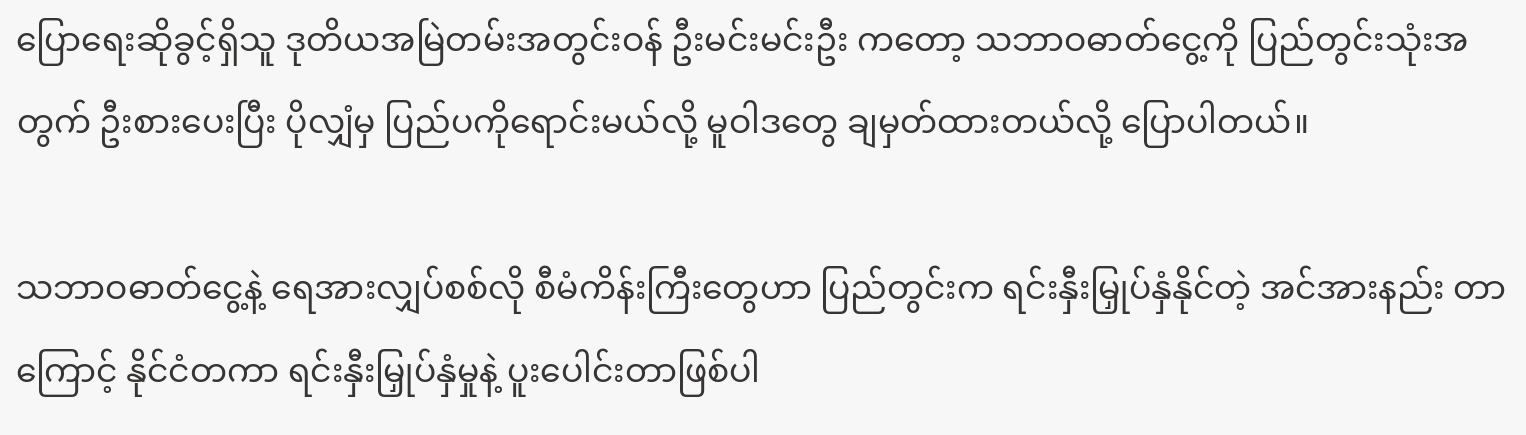ပြောရေးဆိုခွင့်ရှိသူ ဒုတိယအမြဲတမ်းအတွင်းဝန် ဦးမင်းမင်းဦး ကတော့ သဘာဝဓာတ်ငွေ့ကို ပြည်တွင်းသုံးအတွက် ဦးစားပေးပြီး ပိုလျှံမှ ပြည်ပကိုရောင်းမယ်လို့ မူဝါဒတွေ ချမှတ်ထားတယ်လို့ ပြောပါတယ်။

သဘာဝဓာတ်ငွေ့နဲ့ ရေအားလျှပ်စစ်လို စီမံကိန်းကြီးတွေဟာ ပြည်တွင်းက ရင်းနှီးမြှုပ်နှံနိုင်တဲ့ အင်အားနည်း တာကြောင့် နိုင်ငံတကာ ရင်းနှီးမြှုပ်နှံမှုနဲ့ ပူးပေါင်းတာဖြစ်ပါ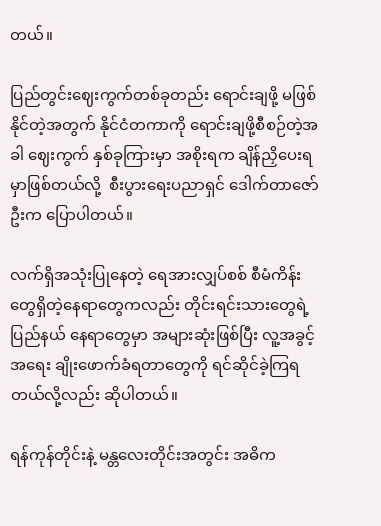တယ်။

ပြည်တွင်းဈေးကွက်တစ်ခုတည်း ရောင်းချဖို့ မဖြစ်နိုင်တဲ့အတွက် နိုင်ငံတကာကို ရောင်းချဖို့စီစဉ်တဲ့အခါ ဈေးကွက် နှစ်ခုကြားမှာ အစိုးရက ချိန်ညှိပေးရမှာဖြစ်တယ်လို့  စီးပွားရေးပညာရှင် ဒေါက်တာဇော်ဦးက ပြောပါတယ်။

လက်ရှိအသုံးပြုနေတဲ့ ရေအားလျှပ်စစ် စီမံကိန်းတွေရှိတဲ့နေရာတွေကလည်း တိုင်းရင်းသားတွေရဲ့  ပြည်နယ် နေရာတွေမှာ အများဆုံးဖြစ်ပြီး လူ့အခွင့်အရေး ချိုးဖောက်ခံရတာတွေကို ရင်ဆိုင်ခဲ့ကြရတယ်လို့လည်း ဆိုပါတယ်။

ရန်ကုန်တိုင်းနဲ့ မန္တလေးတိုင်းအတွင်း အဓိက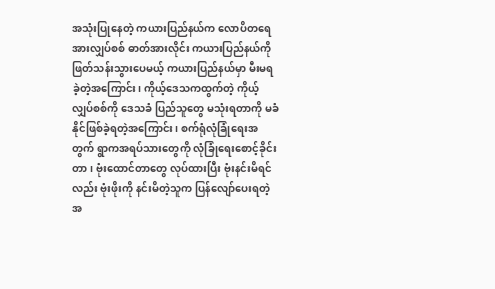အသုံးပြုနေတဲ့ ကယားပြည်နယ်က လောပိတရေအားလျှပ်စစ် ဓာတ်အားလိုင်း ကယားပြည်နယ်ကို ဖြတ်သန်းသွားပေမယ့် ကယားပြည်နယ်မှာ မီးမရခဲ့တဲ့အကြောင်း၊ ကိုယ့်ဒေသကထွက်တဲ့ ကိုယ့်လျှပ်စစ်ကို ဒေသခံ ပြည်သူတွေ မသုံးရတာကို မခံနိုင်ဖြစ်ခဲ့ရတဲ့အကြောင်း၊ စက်ရုံလုံခြုံရေးအတွက် ရွာကအရပ်သားတွေကို လုံခြုံရေးစောင့်ခိုင်းတာ၊ ဗုံးထောင်တာတွေ လုပ်ထားပြီး ဗုံးနင်းမိရင်လည်း ဗုံးဖိုးကို နင်းမိတဲ့သူက ပြန်လျော်ပေးရတဲ့အ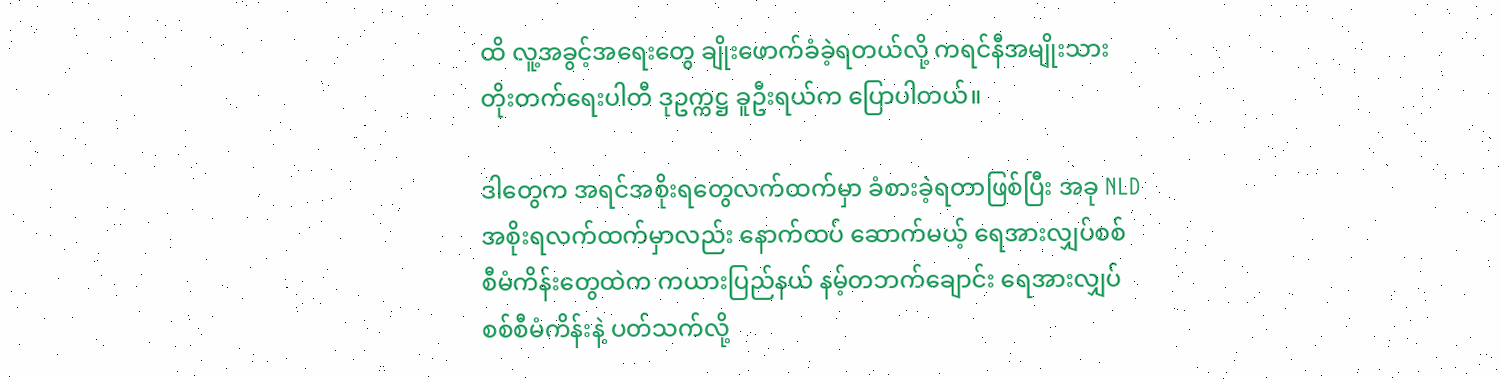ထိ လူ့အခွင့်အရေးတွေ ချိုးဖောက်ခံခဲ့ရတယ်လို့ ကရင်နီအမျိုးသားတိုးတက်ရေးပါတီ ဒုဥက္ကဋ္ဌ ခူဦးရယ်က ပြောပါတယ်။

ဒါတွေက အရင်အစိုးရတွေလက်ထက်မှာ ခံစားခဲ့ရတာဖြစ်ပြီး အခု NLD အစိုးရလက်ထက်မှာလည်း နောက်ထပ် ဆောက်မယ့် ရေအားလျှပ်စစ်စီမံကိန်းတွေထဲက ကယားပြည်နယ် နမ့်တဘက်ချောင်း ရေအားလျှပ်စစ်စီမံကိန်းနဲ့ ပတ်သက်လို့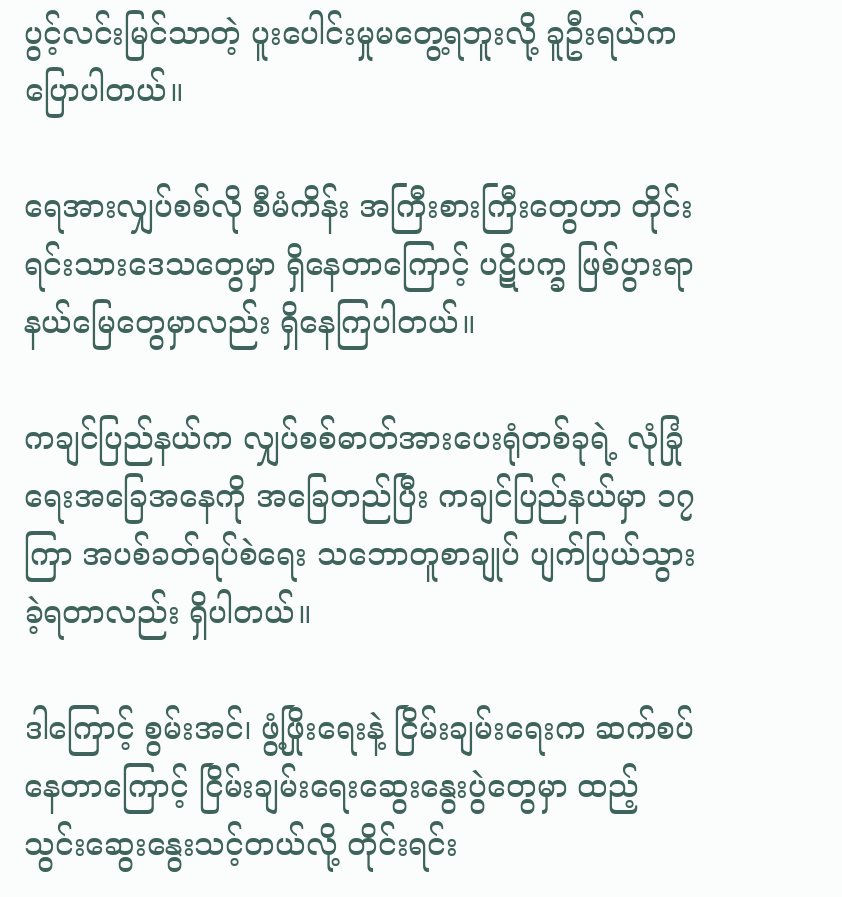ပွင့်လင်းမြင်သာတဲ့ ပူးပေါင်းမှုမတွေ့ရဘူးလို့ ခူဦးရယ်က ပြောပါတယ်။

ရေအားလျှပ်စစ်လို စီမံကိန်း အကြီးစားကြီးတွေဟာ တိုင်းရင်းသားဒေသတွေမှာ ရှိနေတာကြောင့် ပဋိပက္ခ ဖြစ်ပွားရာ နယ်မြေတွေမှာလည်း ရှိနေကြပါတယ်။

ကချင်ပြည်နယ်က လျှပ်စစ်ဓာတ်အားပေးရုံတစ်ခုရဲ့ လုံခြုံရေးအခြေအနေကို အခြေတည်ပြီး ကချင်ပြည်နယ်မှာ ၁၇ ကြာ အပစ်ခတ်ရပ်စဲရေး သဘောတူစာချုပ် ပျက်ပြယ်သွားခဲ့ရတာလည်း ရှိပါတယ်။

ဒါကြောင့် စွမ်းအင်၊ ဖွံ့ဖြိုးရေးနဲ့ ငြိမ်းချမ်းရေးက ဆက်စပ်နေတာကြောင့် ငြိမ်းချမ်းရေးဆွေးနွေးပွဲတွေမှာ ထည့်သွင်းဆွေးနွေးသင့်တယ်လို့ တိုင်းရင်း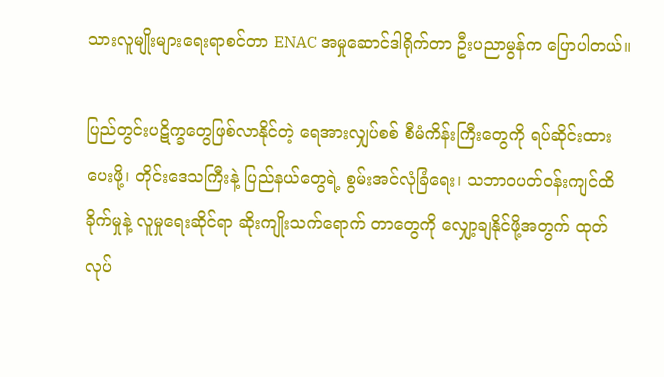သားလူမျိုးများရေးရာစင်တာ ENAC အမှုဆောင်ဒါရိုက်တာ ဦးပညာမွန်က ပြောပါတယ်။

ပြည်တွင်းပဋိက္ခတွေဖြစ်လာနိုင်တဲ့ ရေအားလျှပ်စစ် စီမံကိန်းကြီးတွေကို ရပ်ဆိုင်းထားပေးဖို့၊ တိုင်းဒေသကြီးနဲ့ ပြည်နယ်တွေရဲ့ စွမ်းအင်လုံခြံရေး၊ သဘာဝပတ်ဝန်းကျင်ထိခိုက်မှုနဲ့ လူမှုရေးဆိုင်ရာ ဆိုးကျိုးသက်ရောက် တာတွေကို လျှော့ချနိုင်ဖို့အတွက် ထုတ်လုပ်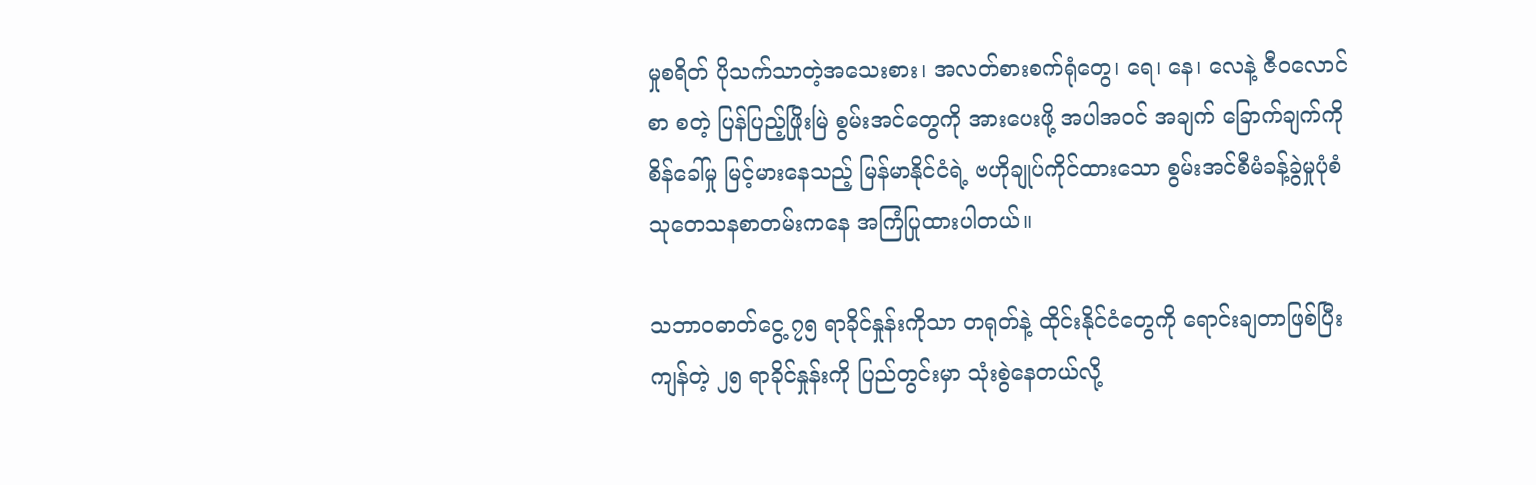မှုစရိတ် ပိုသက်သာတဲ့အသေးစား၊ အလတ်စားစက်ရုံတွေ၊ ရေ၊ နေ၊ လေနဲ့ ဇီဝလောင်စာ စတဲ့ ပြန်ပြည့်ဖြိုးမြဲ စွမ်းအင်တွေကို အားပေးဖို့ အပါအဝင် အချက် ခြောက်ချက်ကို စိန်ခေါ်မှု မြင့်မားနေသည့် မြန်မာနိုင်ငံရဲ့ ဗဟိုချုပ်ကိုင်ထားသော စွမ်းအင်စီမံခန့်ခွဲမှုပုံစံ သုတေသနစာတမ်းကနေ အကြံပြုထားပါတယ်။

သဘာဝဓာတ်ငွေ့ ၇၅ ရာခိုင်နှုန်းကိုသာ တရုတ်နဲ့ ထိုင်းနိုင်ငံတွေကို ရောင်းချတာဖြစ်ပြီး ကျန်တဲ့ ၂၅ ရာခိုင်နှုန်းကို ပြည်တွင်းမှာ သုံးစွဲနေတယ်လို့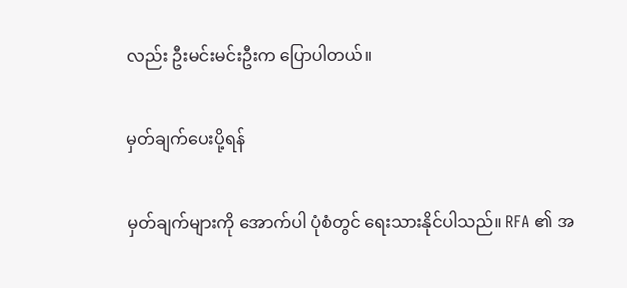လည်း ဦးမင်းမင်းဦးက ပြောပါတယ်။

မှတ်ချက်ပေးပို့ရန်

မှတ်ချက်များကို အောက်ပါ ပုံစံတွင် ရေးသားနိုင်ပါသည်။ RFA ၏ အ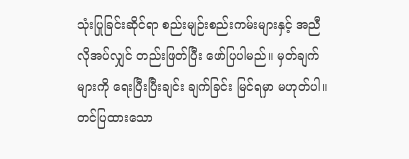သုံးပြုခြင်းဆိုင်ရာ စည်းမျဉ်းစည်းကမ်းများနှင့် အညီ လိုအပ်လျှင် တည်းဖြတ်ပြီး ဖော်ပြပါမည်။ မှတ်ချက်များကို ရေးပြီးပြီးချင်း ချက်ခြင်း မြင်ရမှာ မဟုတ်ပါ။ တင်ပြထားသော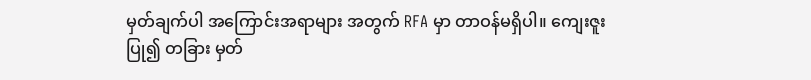မှတ်ချက်ပါ အကြောင်းအရာများ အတွက် RFA မှာ တာဝန်မရှိပါ။ ကျေးဇူးပြု၍ တခြား မှတ်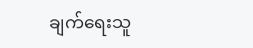ချက်ရေးသူ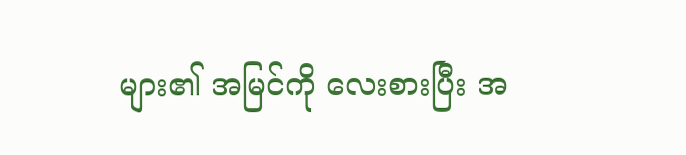များ၏ အမြင်ကို လေးစားပြီး အ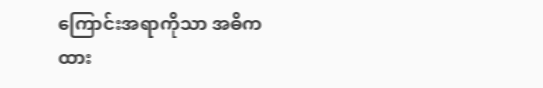ကြောင်းအရာကိုသာ အဓိကထား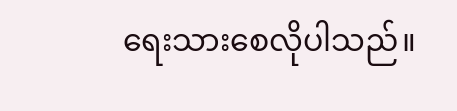ရေးသားစေလိုပါသည်။